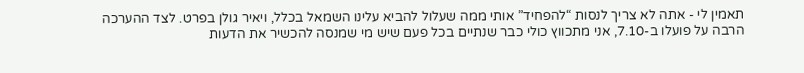תאמין לי - אתה לא צריך לנסות “להפחיד” אותי ממה שעלול להביא עלינו השמאל בכלל, ויאיר גולן בפרט. לצד ההערכה הרבה על פועלו ב-7.10, אני מתכווץ כולי כבר שנתיים בכל פעם שיש מי שמנסה להכשיר את הדעות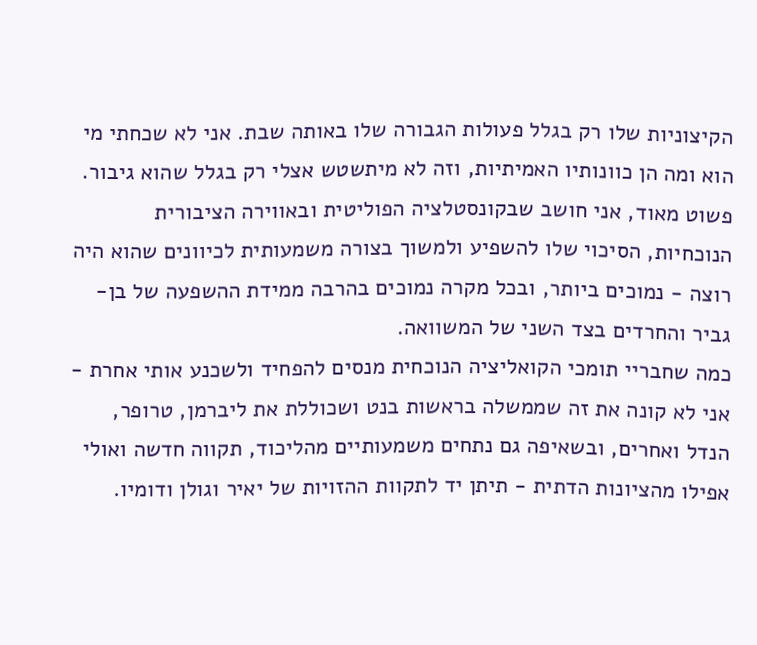הקיצוניות שלו רק בגלל פעולות הגבורה שלו באותה שבת. אני לא שכחתי מי הוא ומה הן כוונותיו האמיתיות, וזה לא מיתשטש אצלי רק בגלל שהוא גיבור.
פשוט מאוד, אני חושב שבקונסטלציה הפוליטית ובאווירה הציבורית הנוכחיות, הסיכוי שלו להשפיע ולמשוך בצורה משמעותית לכיוונים שהוא היה רוצה - נמוכים ביותר, ובכל מקרה נמוכים בהרבה ממידת ההשפעה של בן-גביר והחרדים בצד השני של המשוואה.
כמה שחבריי תומכי הקואליציה הנוכחית מנסים להפחיד ולשכנע אותי אחרת - אני לא קונה את זה שממשלה בראשות בנט ושכוללת את ליברמן, טרופר, הנדל ואחרים, ובשאיפה גם נתחים משמעותיים מהליכוד, תקווה חדשה ואולי אפילו מהציונות הדתית - תיתן יד לתקוות ההזויות של יאיר וגולן ודומיו.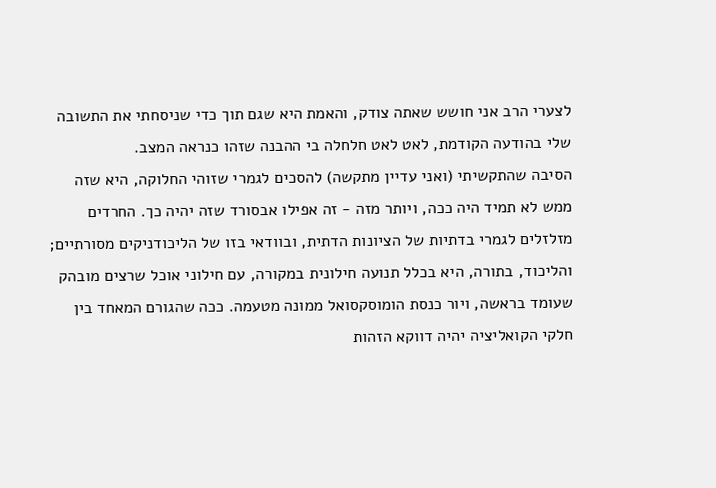לצערי הרב אני חושש שאתה צודק, והאמת היא שגם תוך כדי שניסחתי את התשובה שלי בהודעה הקודמת, לאט לאט חלחלה בי ההבנה שזהו כנראה המצב.
הסיבה שהתקשיתי (ואני עדיין מתקשה) להסכים לגמרי שזוהי החלוקה, היא שזה ממש לא תמיד היה ככה, ויותר מזה - זה אפילו אבסורד שזה יהיה כך. החרדים מזלזלים לגמרי בדתיות של הציונות הדתית, ובוודאי בזו של הליכודניקים מסורתיים; והליכוד, בתורה, היא בכלל תנועה חילונית במקורה, עם חילוני אוכל שרצים מובהק שעומד בראשה, ויור כנסת הומוסקסואל ממונה מטעמה. ככה שהגורם המאחד בין חלקי הקואליציה יהיה דווקא הזהות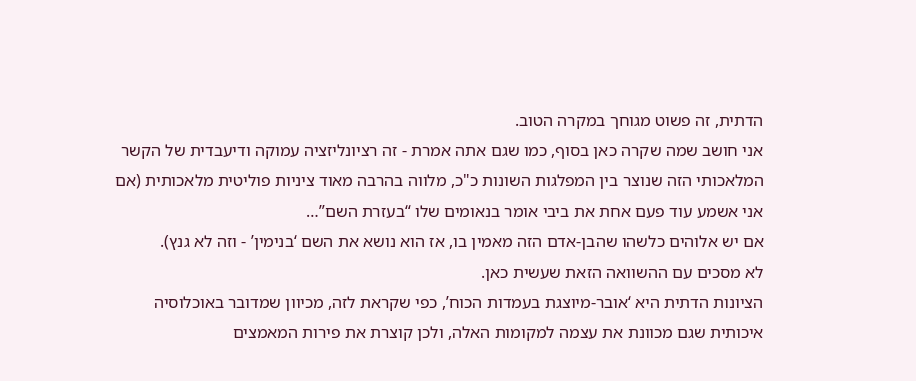הדתית, זה פשוט מגוחך במקרה הטוב.
אני חושב שמה שקרה כאן בסוף, כמו שגם אתה אמרת - זה רציונליזציה עמוקה ודיעבדית של הקשר המלאכותי הזה שנוצר בין המפלגות השונות כ"כ, מלווה בהרבה מאוד ציניות פוליטית מלאכותית (אם אני אשמע עוד פעם אחת את ביבי אומר בנאומים שלו “בעזרת השם”…
אם יש אלוהים כלשהו שהבן-אדם הזה מאמין בו, אז הוא נושא את השם ‘בנימין’ - וזה לא גנץ).
לא מסכים עם ההשוואה הזאת שעשית כאן.
הציונות הדתית היא ‘אובר-מיוצגת בעמדות הכוח’, כפי שקראת לזה, מכיוון שמדובר באוכלוסיה איכותית שגם מכוונת את עצמה למקומות האלה, ולכן קוצרת את פירות המאמצים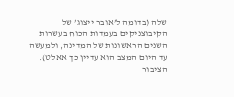שלה (בדומה ל’אובר ייצוג’ של הקיבוצניקים בעמדות הכוח בעשרות השנים הראשונות של המדינה, ולמעשה עד היום המצב הוא עדיין כך אאלט).
הציבור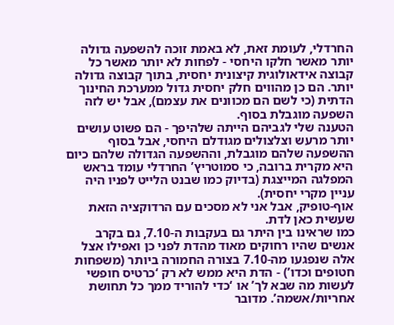החרדלי, לעומת זאת, לא באמת זוכה להשפעה גדולה יותר מאשר חלקו היחסי - לפחות לא יותר מאשר כל קבוצה אידאולוגית קיצונית יחסית, בתוך קבוצה גדולה יותר. הם כן מהווים חלק יחסית גדול ממערכת החינוך הדתית (כי לשם הם מכוונים את עצמם), אבל יש לזה השפעה מוגבלת בסוף.
הטענה שלי לגביהם הייתה שלהיפך - הם פשוט עושים יותר מרעש וצלצולים מגודלם היחסי, אבל בסוף ההשפעה שלהם מוגבלת, וההשפעה הגדולה שלהם כיום היא מקרית ברובה, כי סמוטריץ’ החרדלי עומד בראש המפלגה המייצגת (בדיוק כמו שבנט הלייט לפניו היה עניין מקרי יחסית).
אוף-טופיק, אבל אני לא מסכים עם הרדוקציה הזאת שעשית כאן לדת.
כמו שראינו בין היתר גם בעקבות ה-7.10, גם בקרב אנשים שהיו רחוקים מאוד מהדת לפני כן ואפילו אצל אלה שנפגעו מה-7.10 בצורה החמורה ביותר (משפחות חטופים וכדו’) - הדת היא ממש לא רק ‘כרטיס חופשי לעשות מה שבא לך’ או ‘כדי להוריד ממך כל תחושת אחריות/אשמה’. מדובר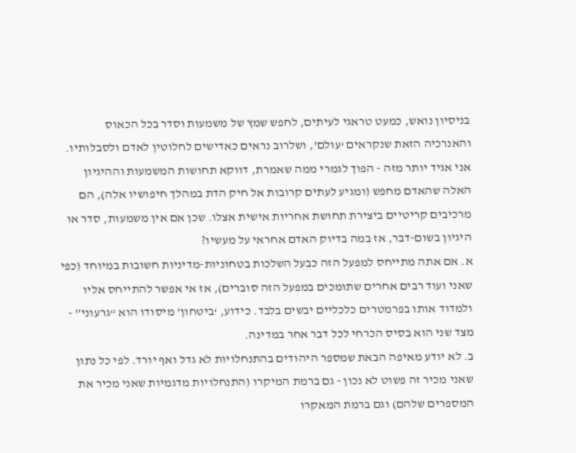בניסיון נואש, כמעט טראגי לעיתים, לחפש שמץ של משמעות וסדר בכל הכאוס והאנרכיה הזאת שנקראים ‘עולם’, ושלרוב נראים כאדישים לחלוטין לאדם ולסבלותיו.
אני אגיד יותר מזה - הפוך לגמרי ממה שאמרת, דווקא תחושות המשמעות וההיגיון האלה שהאדם מחפש (ומגיע לעתים קרובות אל חיק הדת במהלך חיפושיו אלה), הם מרכיבים קריטיים ביצירת תחושת אחריות אישית אצלו. שכן אם אין משמעות, סדר או היגיון בשום-דבר, אז במה בדיוק האדם אחראי על מעשיו?
א. אם אתה מתייחס למפעל הזה כבעל השלכות בטחוניות-מדיניות חשובות במיוחד (כפי שאני ועוד רבים אחרים שתומכים במפעל הזה סוברים), אז אי אפשר להתייחס אליו ולמדוד אותו בפרמטרים כלכליים יבשים בלבד. כידוע, ‘ביטחון’ מיסודו הוא “גרעוני” - מצד שני הוא בסיס הכרחי לכל דבר אחר במדינה.
ב. לא יודע מאיפה הבאת שמספר היהודים בהתנחלויות לא גדל ואף יורד. לפי כל נתון שאני מכיר זה פשוט לא נכון - גם ברמת המיקרו (התנחלויות מדגמיות שאני מכיר את המספרים שלהם) וגם ברמת המאקרו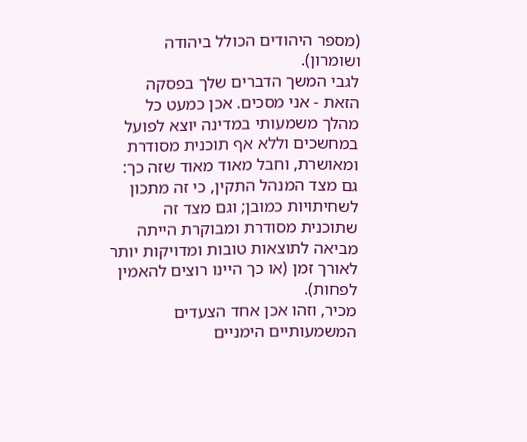(מספר היהודים הכולל ביהודה ושומרון).
לגבי המשך הדברים שלך בפסקה הזאת - אני מסכים. אכן כמעט כל מהלך משמעותי במדינה יוצא לפועל במחשכים וללא אף תוכנית מסודרת ומאושרת, וחבל מאוד מאוד שזה כך: גם מצד המנהל התקין, כי זה מתכון לשחיתויות כמובן; וגם מצד זה שתוכנית מסודרת ומבוקרת הייתה מביאה לתוצאות טובות ומדויקות יותר לאורך זמן (או כך היינו רוצים להאמין לפחות).
מכיר, וזהו אכן אחד הצעדים המשמעותיים הימניים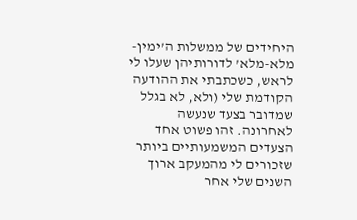היחידים של ממשלות ה’ימין-מלא-מלא’ לדורותיהן שעלו לי לראש, כשכתבתי את ההודעה הקודמת שלי (ולא, לא בגלל שמדובר בצעד שנעשה לאחרונה. זהו פשוט אחד הצעדים המשמעותיים ביותר שזכורים לי מהמעקב ארוך השנים שלי אחר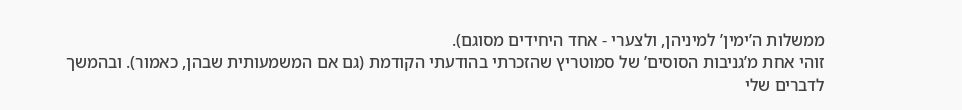ממשלות ה’ימין’ למיניהן, ולצערי - אחד היחידים מסוגם).
זוהי אחת מ’גניבות הסוסים’ של סמוטריץ שהזכרתי בהודעתי הקודמת (גם אם המשמעותית שבהן, כאמור). ובהמשך לדברים שלי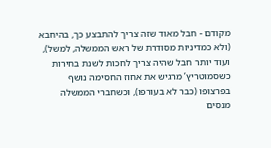מקודם - חבל מאוד שזה צריך להתבצע כך, בהיחבא (ולא כמדיניות מסודרת של ראש הממשלה, למשל), ועוד יותר חבל שהיה צריך לחכות לשנת בחירות כשסמוטריץ’ מרגיש את אחוז החסימה נושף בפרצופו (כבר לא בעורפו), וכשחברי הממשלה מנסים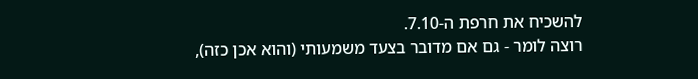להשכיח את חרפת ה-7.10.
רוצה לומר - גם אם מדובר בצעד משמעותי (והוא אכן כזה),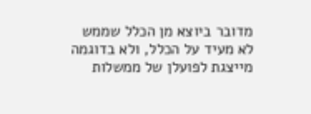מדובר ביוצא מן הכלל שממש לא מעיד על הכלל, ולא בדוגמה מייצגת לפועלן של ממשלות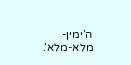ה’ימין-מלא-מלא’.